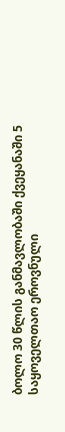ბოლო 30 წლის განმავლობაში ქვეყანაში 5 საყოველთაო ეროვნული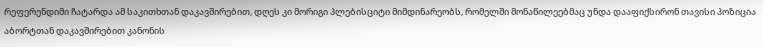რეფერენდიმი ჩატარდა ამ საკითხთან დაკავშირებით, დღეს კი მორიგი პლებისციტი მიმდინარეობს, რომელში მონაწილეებმაც უნდა დააფიქსირონ თავისი პოზიცია აბორტთან დაკავშირებით კანონის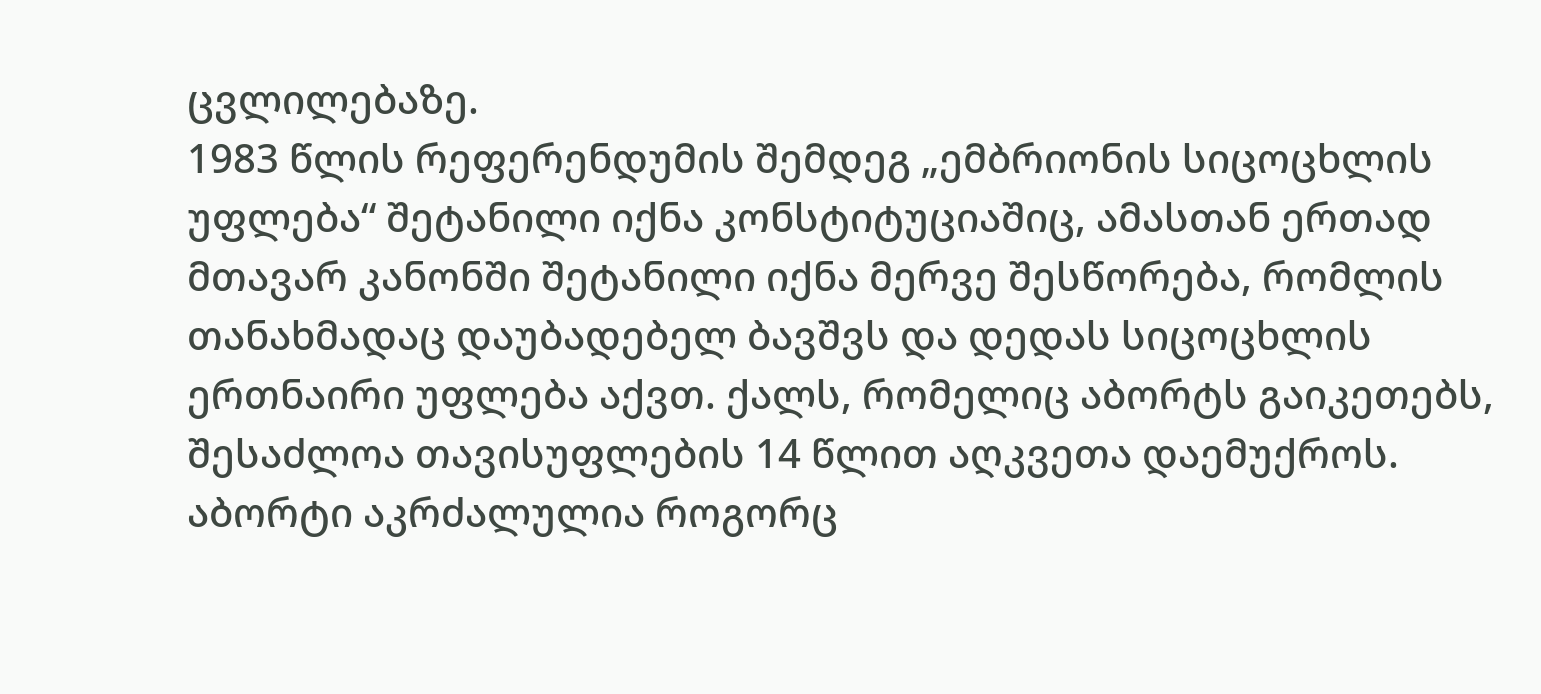ცვლილებაზე.
1983 წლის რეფერენდუმის შემდეგ „ემბრიონის სიცოცხლის უფლება“ შეტანილი იქნა კონსტიტუციაშიც, ამასთან ერთად მთავარ კანონში შეტანილი იქნა მერვე შესწორება, რომლის თანახმადაც დაუბადებელ ბავშვს და დედას სიცოცხლის ერთნაირი უფლება აქვთ. ქალს, რომელიც აბორტს გაიკეთებს, შესაძლოა თავისუფლების 14 წლით აღკვეთა დაემუქროს.
აბორტი აკრძალულია როგორც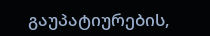გაუპატიურების,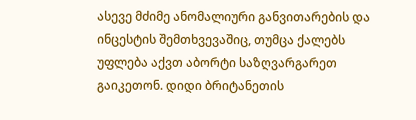ასევე მძიმე ანომალიური განვითარების და ინცესტის შემთხვევაშიც, თუმცა ქალებს უფლება აქვთ აბორტი საზღვარგარეთ გაიკეთონ. დიდი ბრიტანეთის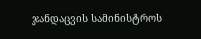ჯანდაცვის სამინისტროს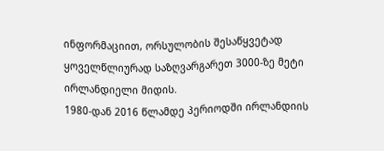ინფორმაციით, ორსულობის შესაწყვეტად ყოველწლიურად საზღვარგარეთ 3000-ზე მეტი ირლანდიელი მიდის.
1980-დან 2016 წლამდე პერიოდში ირლანდიის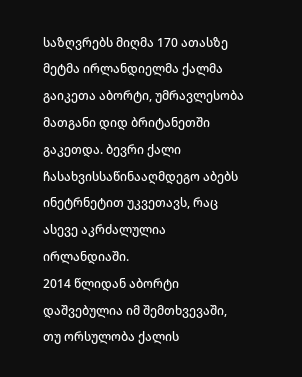საზღვრებს მიღმა 170 ათასზე მეტმა ირლანდიელმა ქალმა გაიკეთა აბორტი, უმრავლესობა მათგანი დიდ ბრიტანეთში გაკეთდა. ბევრი ქალი ჩასახვისსაწინააღმდეგო აბებს ინეტრნეტით უკვეთავს, რაც ასევე აკრძალულია ირლანდიაში.
2014 წლიდან აბორტი დაშვებულია იმ შემთხვევაში, თუ ორსულობა ქალის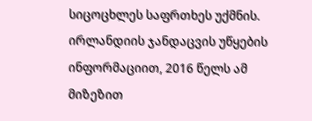სიცოცხლეს საფრთხეს უქმნის. ირლანდიის ჯანდაცვის უწყების ინფორმაციით, 2016 წელს ამ მიზეზით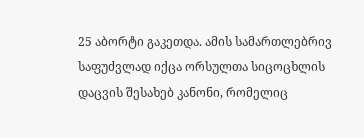25 აბორტი გაკეთდა. ამის სამართლებრივ საფუძვლად იქცა ორსულთა სიცოცხლის დაცვის შესახებ კანონი, რომელიც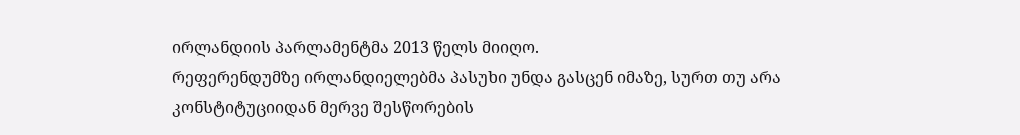ირლანდიის პარლამენტმა 2013 წელს მიიღო.
რეფერენდუმზე ირლანდიელებმა პასუხი უნდა გასცენ იმაზე, სურთ თუ არა კონსტიტუციიდან მერვე შესწორების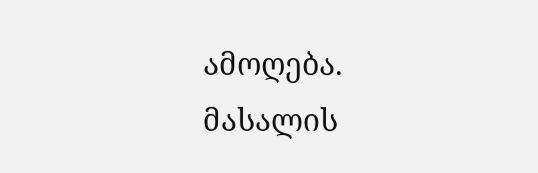ამოღება.
მასალის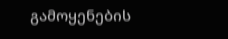გამოყენების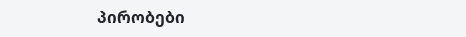პირობები